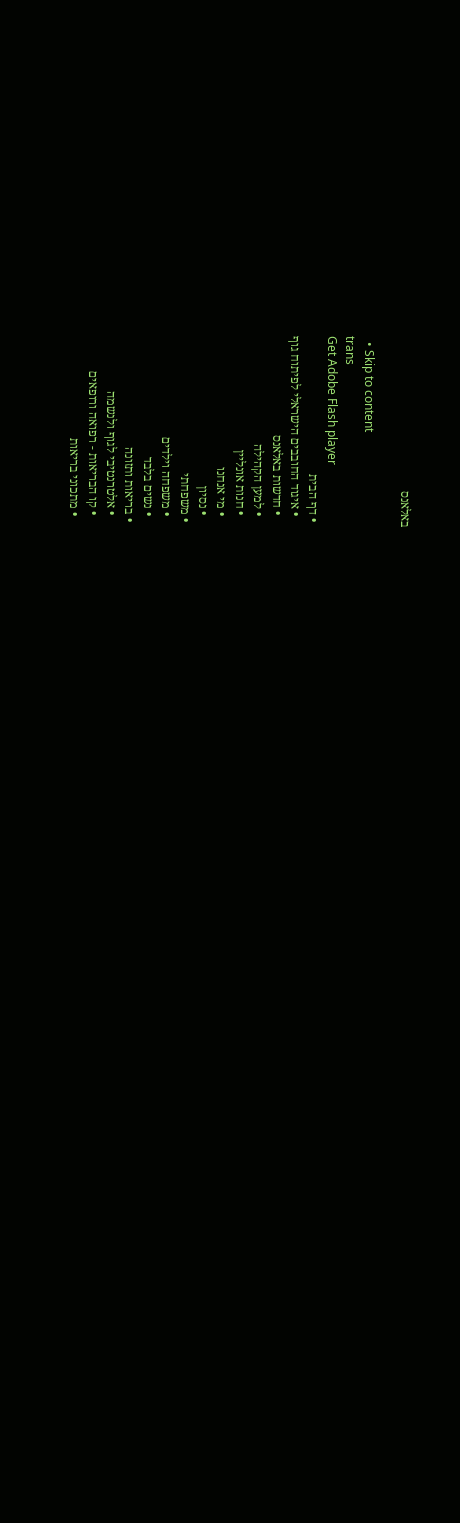באלאנס

  • Skip to content
trans
Get Adobe Flash player
  • דף הבית
    • איגוד החובבים הישראלי לפיתוח גוף
    • חדשות באלאנס
    • למען הקהילה
    • חנות אונליין
    • מי אנחנו
    • נסיון
  • משפחתי
    • משפחה וילדים
    • נשים בלבד
  • בריאות ותזונה
    • אלטרנטיבי לגוף ולנשמה
    • קו הבריאות - רפואה ורופאים
    • מתכוני בריאות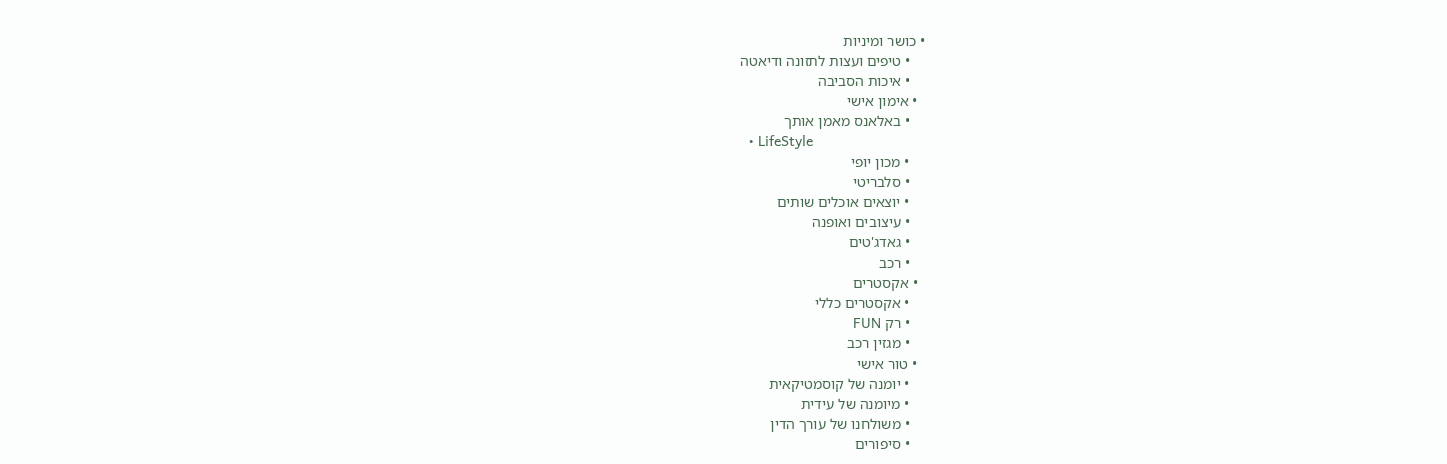• כושר ומיניות
    • טיפים ועצות לתזונה ודיאטה
    • איכות הסביבה
  • אימון אישי
    • באלאנס מאמן אותך
  • LifeStyle
    • מכון יופי
    • סלבריטי
    • יוצאים אוכלים שותים
    • עיצובים ואופנה
    • גאדג'טים
    • רכב
  • אקסטרים
    • אקסטרים כללי
    • רק FUN
    • מגזין רכב
  • טור אישי
    • יומנה של קוסמטיקאית
    • מיומנה של עידית
    • משולחנו של עורך הדין
    • סיפורים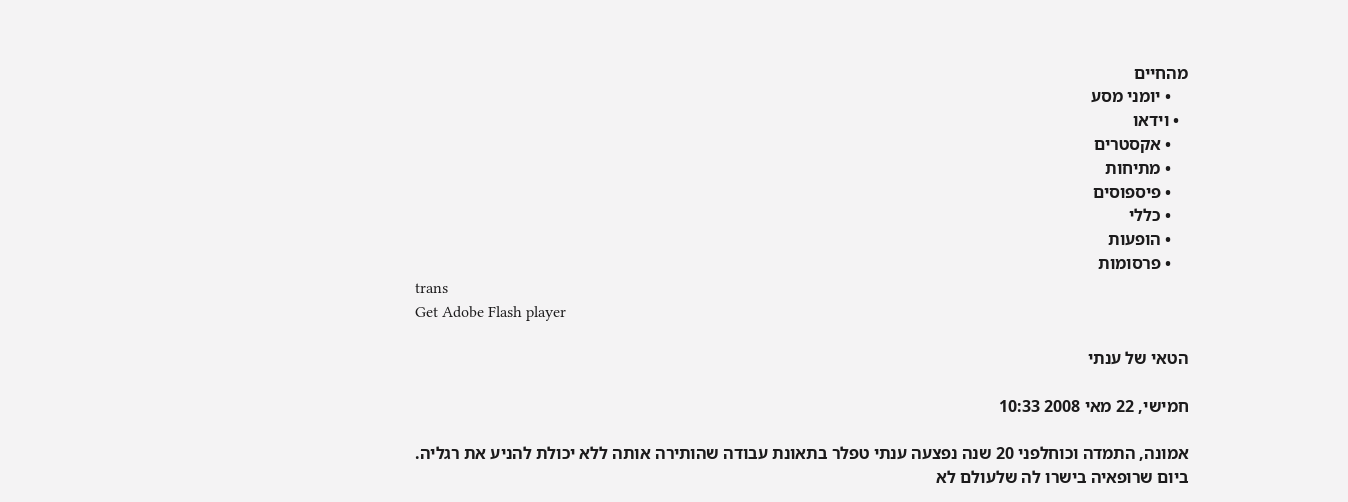מהחיים
    • יומני מסע
  • וידאו
    • אקסטרים
    • מתיחות
    • פיספוסים
    • כללי
    • הופעות
    • פרסומות
trans
Get Adobe Flash player

הטאי של ענתי

חמישי, 22 מאי 2008 10:33

אמונה, התמדה וכוחלפני 20 שנה נפצעה ענתי טפלר בתאונת עבודה שהותירה אותה ללא יכולת להניע את רגליה.
ביום שרופאיה בישרו לה שלעולם לא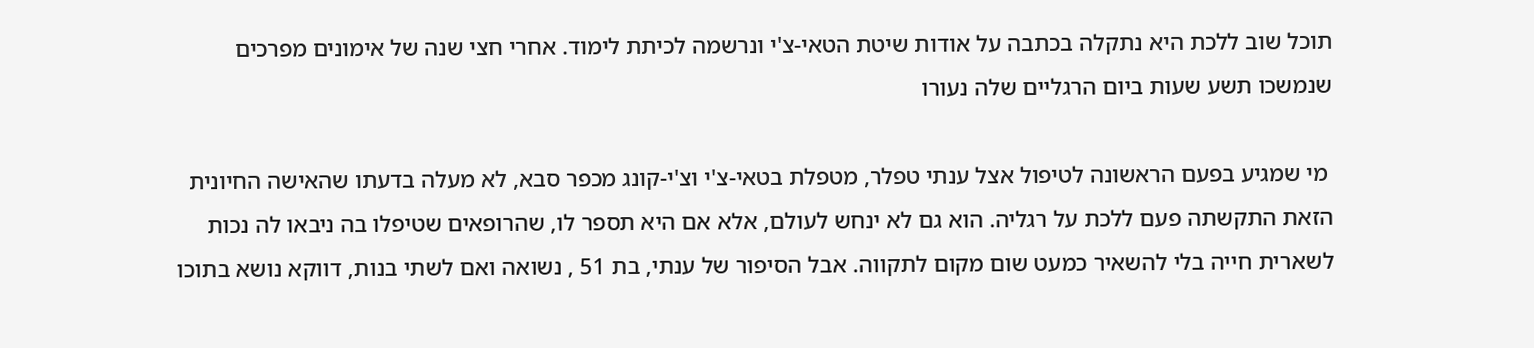תוכל שוב ללכת היא נתקלה בכתבה על אודות שיטת הטאי-צ'י ונרשמה לכיתת לימוד. אחרי חצי שנה של אימונים מפרכים שנמשכו תשע שעות ביום הרגליים שלה נעורו

 מי שמגיע בפעם הראשונה לטיפול אצל ענתי טפלר, מטפלת בטאי-צ'י וצ'י-קונג מכפר סבא, לא מעלה בדעתו שהאישה החיונית הזאת התקשתה פעם ללכת על רגליה. הוא גם לא ינחש לעולם, אלא אם היא תספר לו, שהרופאים שטיפלו בה ניבאו לה נכות לשארית חייה בלי להשאיר כמעט שום מקום לתקווה. אבל הסיפור של ענתי, בת 51 , נשואה ואם לשתי בנות, דווקא נושא בתוכו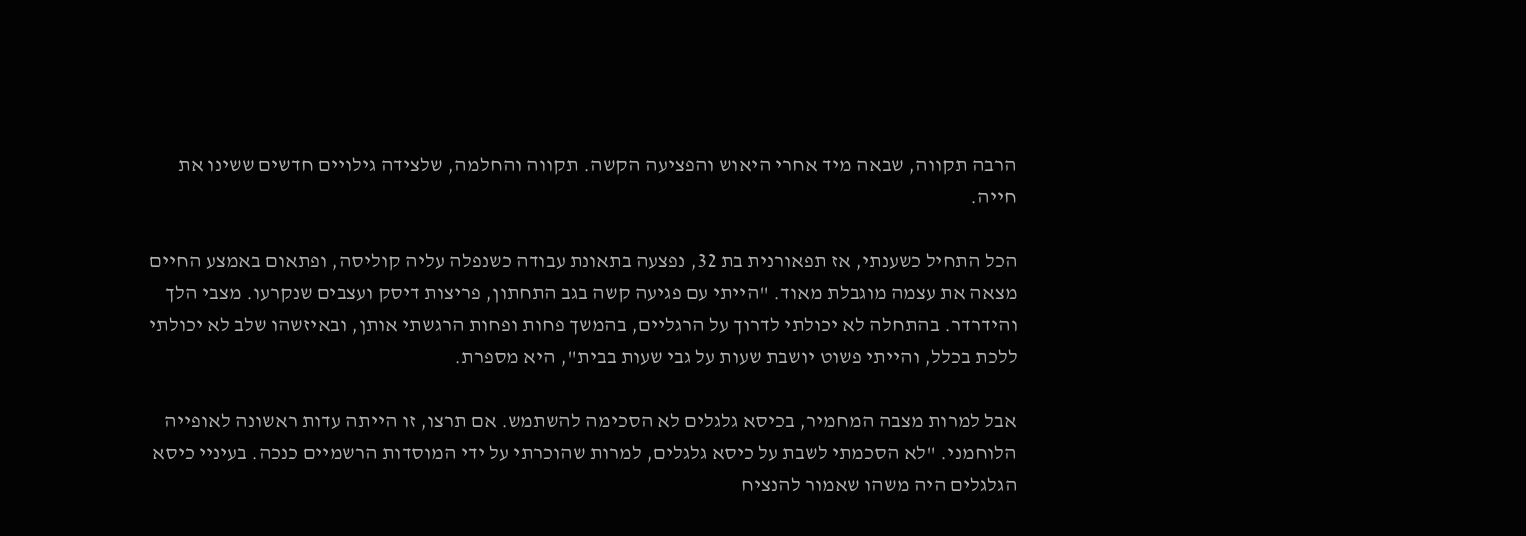הרבה תקווה, שבאה מיד אחרי היאוש והפציעה הקשה. תקווה והחלמה, שלצידה גילויים חדשים ששינו את חייה.

הכל התחיל כשענתי, אז תפאורנית בת 32, נפצעה בתאונת עבודה כשנפלה עליה קוליסה, ופתאום באמצע החיים מצאה את עצמה מוגבלת מאוד. "הייתי עם פגיעה קשה בגב התחתון, פריצות דיסק ועצבים שנקרעו. מצבי הלך והידרדר. בהתחלה לא יכולתי לדרוך על הרגליים, בהמשך פחות ופחות הרגשתי אותן, ובאיזשהו שלב לא יכולתי ללכת בכלל, והייתי פשוט יושבת שעות על גבי שעות בבית", היא מספרת.

אבל למרות מצבה המחמיר, בכיסא גלגלים לא הסכימה להשתמש. אם תרצו, זו הייתה עדות ראשונה לאופייה הלוחמני. "לא הסכמתי לשבת על כיסא גלגלים, למרות שהוכרתי על ידי המוסדות הרשמיים כנכה. בעיניי כיסא הגלגלים היה משהו שאמור להנציח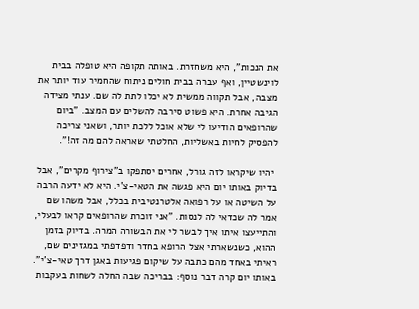את הנכות", היא משחזרת. באותה תקופה היא טופלה בבית לוינשטיין, ואף עברה בבית חולים ניתוח שהחמיר עוד יותר את מצבה, אבל תקווה ממשית לא יכלו לתת לה שם. ענתי מצידה הגיבה אחרת. היא פשוט סירבה להשלים עם המצב. "ביום שהרופאים הודיעו לי שלא אוכל ללכת יותר, ושאני צריכה להפסיק לחיות באשליות, החלטתי שאראה להם מה זה!".

 יהיו שיקראו לזה גורל, אחרים יסתפקו ב"צירוף מקרים", אבל בדיוק באותו יום היא פגשה את הטאי-צ'י. היא לא ידעה הרבה על השיטה או על רפואה אלטרנטיבית בכלל, אבל משהו שם אמר לה שכדאי לה לנסות. "אני זוכרת שהרופאים קראו לבעלי, והתייעצו איתו איך לבשר לי את הבשורה המרה. בדיוק בזמן ההוא, כשנשארתי אצל הרופא בחדר ודפדפתי במגזינים שם, ראיתי באחד מהם כתבה על שיקום פגיעות באגן דרך טאי-צ'י". באותו יום קרה דבר נוסף: בבריכה שבה החלה לשחות בעקבות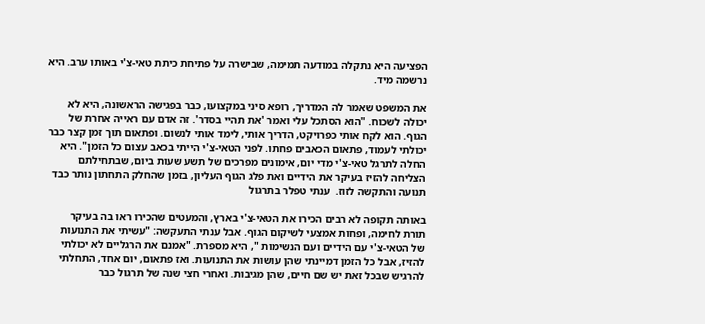הפציעה היא נתקלה במודעה תמימה, שבישרה על פתיחת כיתת טאי-צ'י באותו ערב. היא נרשמה מיד.

את המשפט שאמר לה המדריך, רופא סיני במקצועו, כבר בפגישה הראשונה, היא לא יכולה לשכוח. "הוא הסתכל עלי ואמר 'את תהיי בסדר'. זה אדם עם ראייה אחרת של הגוף. הוא לקח אותי כפרויקט, הדריך אותי, לימד אותי לנשום. ופתאום תוך זמן קצר כבר יכולתי לעמוד, פתאום הכאבים פחתו. לפני הטאי-צ'י הייתי בכאב עצום כל הזמן". היא החלה לתרגל טאי-צ'י מדי יום, אימונים מפרכים של תשע שעות ביום, שבתחילתם הצליחה להזיז בעיקר את הידיים ואת פלג הגוף העליון, בזמן שהחלק התחתון נותר כבד תנועה והתקשה לזוז.  ענתי טפלר בתרגול

באותה תקופה לא רבים הכירו את הטאי-צ'י בארץ, והמעטים שהכירו ראו בה בעיקר תורת לחימה, ופחות אמצעי לשיקום הגוף. אבל ענתי התעקשה: "עשיתי את התנועות של הטאי-צ'י עם הידיים ועם הנשימות ", היא מספרת. "אמנם את הרגליים לא יכולתי להזיז, אבל כל הזמן דמיינתי שהן עושות את התנועות. ואז פתאום, יום אחד, התחלתי להרגיש שבכל זאת יש שם חיים, שהן מגיבות. ואחרי חצי שנה של תרגול כבר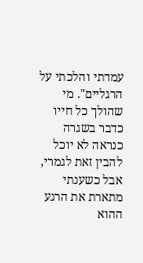עמדתי והלכתי על הרגליים". מי שהולך כל חייו כדבר בשגרה כנראה לא יוכל להבין זאת לגמרי, אבל כשענתי מתארת את הרגע ההוא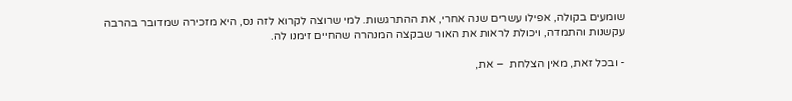שומעים בקולה, אפילו עשרים שנה אחרי, את ההתרגשות. למי שרוצה לקרוא לזה נס, היא מזכירה שמדובר בהרבה עקשנות והתמדה, ויכולת לראות את האור שבקצה המנהרה שהחיים זימנו לה.

- ובכל זאת, מאין הצלחת  – את,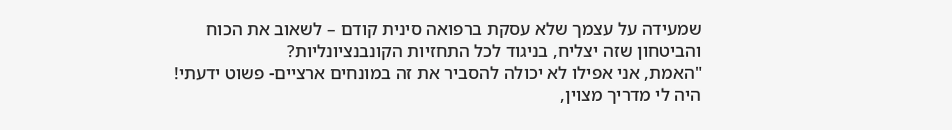שמעידה על עצמך שלא עסקת ברפואה סינית קודם – לשאוב את הכוח והביטחון שזה יצליח, בניגוד לכל התחזיות הקונבנציונליות?
"האמת, אני אפילו לא יכולה להסביר את זה במונחים ארציים- פשוט ידעתי! היה לי מדריך מצוין,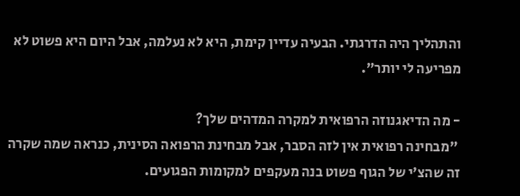והתהליך היה הדרגתי. הבעיה עדיין קימת, היא לא נעלמה, אבל היום היא פשוט לא מפריעה לי יותר".

- מה הדיאגנוזה הרפואית למקרה המדהים שלך?
 "מבחינה רפואית אין לזה הסבר, אבל מבחינת הרפואה הסינית, כנראה שמה שקרה זה שהצ'י של הגוף פשוט בנה מעקפים למקומות הפגועים.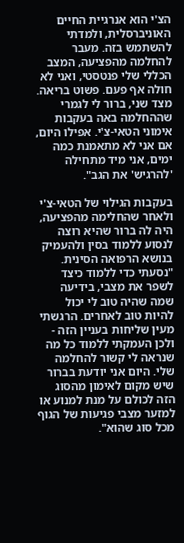הצ'י הוא אנרגיית החיים האוניברסלית, ולמדתי להשתמש בזה. מעבר להחלמה מהפציעה, המצב הכללי שלי פנטסטי, ואני לא חולה אף פעם. פשוט בריאה. מצד שני, ברור לי לגמרי שההחלמה באה בעקבות אימוני הטאי-צ'י. אפילו היום, אם אני לא מתאמנת כמה ימים, אני מיד מתחילה 'להרגיש' את הגב".

בעקבות הגילוי של הטאי-צ'י ולאחר שהחלימה מהפציעה, היה לה ברור שהיא רוצה לנסוע ללמוד בסין ולהעמיק בנושא הרפואה הסינית. "נסעתי כדי ללמוד כיצד לשפר את מצבי, בידיעה שמה שהיה טוב לי יכול להיות טוב לאחרים. הרגשתי מעין שליחות בעניין הזה - ולכן העמקתי ללמוד כל מה שנראה לי קשור להחלמה שלי. היום אני יודעת בברור שיש מקום לאימון מהסוג הזה לכולם על מנת למנוע או למזער מצבי פגיעות של הגוף מכל סוג שהוא".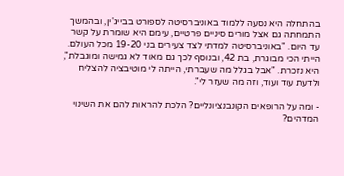בהתחלה היא נסעה ללמוד באוניברסיטה לספורט בבייג'ין, ובהמשך התמחתה גם אצל מורים סיניים פרטיים, עימם היא שומרת על קשר עד היום. "באוניברסיטה למדתי לצד צעירים בני 19-20 מכל העולם. הייתי הכי מבוגרת, בת 42, ובנוסף לכך גם מאוד לא גמישה ומוגבלת", היא נזכרת. "אבל בגלל מה שעברתי, הייתה לי מוטיבציה להצליח ולדעת עוד ועוד, וזה מה שעזר לי".

- ומה על הרופאים הקונבנציונליים? הלכת להראות להם את השינוי המדהים?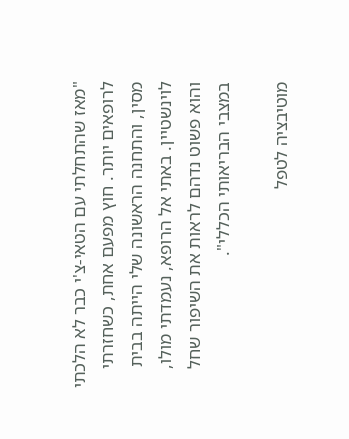"מאז שהתחלתי עם הטאי-צ'י כבר לא הלכתי לרופאים יותר. חוץ מפעם אחת, כשחזרתי מסין, והתחנה הראשונה שלי הייתה בבית לוינשטיין. באתי אל הרופא, נעמדתי מולו, והוא פשוט נדהם לראות את השיפור שחל במצבי הבריאותי הכללי".

מוטיבציה לטפל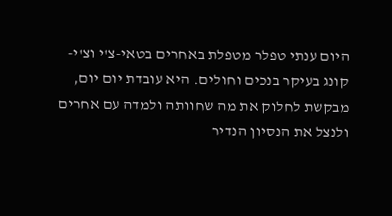היום ענתי טפלר מטפלת באחרים בטאי-צ'י וצ'י-קונג בעיקר בנכים וחולים. היא עובדת יום יום, מבקשת לחלוק את מה שחוותה ולמדה עם אחרים ולנצל את הנסיון הנדיר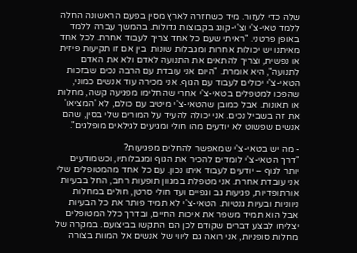שלה כדי לעזור. מיד כשחזרה לארץ מסין בפעם הראשונה החלה ללמד טאי-צ'י וצ'י-קונג בקבוצות גדולות. בהמשך עברה ללמד באופן פרטני. "ראיתי שעם כל אחד צריך לעבוד אחרת. לכל אחד מאיתנו יש יכולות אחרות ומגבלות שונות  בין אם זו תקיעות פיזית או נפשית, וצריך להתאים את התנועה לאדם ולא את האדם לתנועה", היא אומרת. "היום אני עובדת עם הרבה נכים שבזכות הטאי-צ'י יכולים לעבוד עם הגוף. אני מכירה עוד אנשים כמוני, שהפכו למטפלים בטאי-צ'י אחרי שהחלימו מפגיעה קשה, מחלות או תאונות. אבל כמובן שהטאי-צ'י מיטיב עם כולם, לא 'המציאו' את זה בשביל נכים. אני יכולה להעיד על המורים שלי בסין, שהם אנשים שפשוט לא יודעים מהו חולי ומגיעים לגילאים מופלגים".

- מה יש בטאי-צ'י שמאפשר להחלים מפגיעות?
"דרך הטאי-צ'י לומדים להכיר את הגוף ומגבלותיו, וכשמודעים יותר לגוף – יודעים לעבוד איתו נכון. עם כל אחד מהמטופלים שלי אני עובדת אחרת. אני מטפלת במגוון תופעות רחב, החל בבעיות אורתופדיות, פגיעות גב וגפיים ועד חולי סרטן, חולים במחלות ניווניות ובעיות גנטיות. הטאי-צ'י לא תמיד פותר את כל הבעיות אבל הוא תמיד משפר את איכות החיים, ובדרך כלל המטופלים יצליחו לבצע דברים שקודם לכן הם התקשו בביצועם. במקרה של מחלות סופניות, אני רואה גם ליווי של אנשים אל המוות בצורה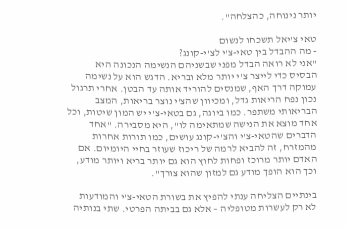יותר נינוחה, כהצלחה".

טאי צ'יאל תשכחו לנשום
- מה ההבדל בין טאי-צ'י לצ'י-קונג?
"אני לא רואה הבדל מפני שבשניהם הנשימה הנכונה היא הבסיס כדי לייצר צ'י יותר מלא ובריא. הדגש הוא על נשימה עמוקה דרך האף, שמנסים להוריד אותה עד הבטן. אחרי תרגול נכון נפח הריאות גדל, ומכיוון שהצ'י נוצר בריאות, המצב הבריאותי משתפר. כמו ביוגה, גם בטאי-צ'י יש המון שיטות, וכל אחד מוצא את הנישה שמתאימה לו", היא מסבירה. "אחד הדברים שהטאי-צ'י והצ'י-קונג עושים, כמו תורות אחרות מהמזרח, זה להביא לרמה של ריכוז שעוזר בחיי היומיום. אם האדם יותר מרוכז ופחות לחוץ הוא גם יותר בריא ויותר מודע, וכך הוא הופך מודע גם למזון שהוא צורך".

בינתיים הצליחה ענתי להפיץ את בשורת הטאי-צ'י והמודעות לא רק לעשרות מטופליה – אלא גם בביתה הפרטי. שתי בנותיה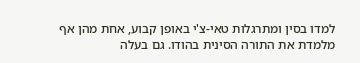למדו בסין ומתרגלות טאי-צ'י באופן קבוע, אחת מהן אף מלמדת את התורה הסינית בהודו. גם בעלה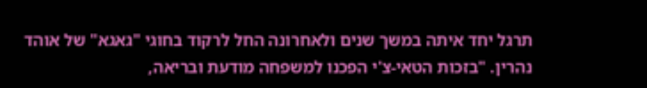תרגל יחד איתה במשך שנים ולאחרונה החל לרקוד בחוגי "גאגא" של אוהד נהרין. "בזכות הטאי-צ'י הפכנו למשפחה מודעת ובריאה,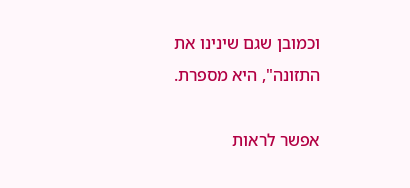וכמובן שגם שינינו את התזונה", היא מספרת.

אפשר לראות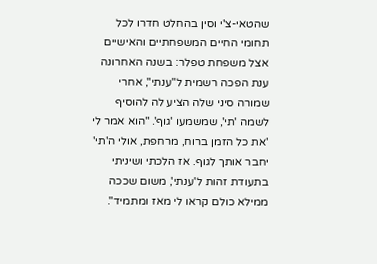שהטאי-צ'י וסין בהחלט חדרו לכל תחומי החיים המשפחתיים והאישיים אצל משפחת טפלר: בשנה האחרונה ענת הפכה רשמית ל"ענתי", אחרי שמורה סיני שלה הציע לה להוסיף לשמה 'תי', שמשמעו 'גוף'. "הוא אמר לי 'את כל הזמן ברוח, מרחפת, אולי ה'תי' יחבר אותך לגוף. אז הלכתי ושיניתי בתעודת זהות ל'ענתי', משום שככה ממילא כולם קראו לי מאז ומתמיד".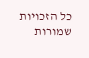כל הזכויות שמורות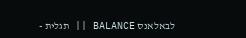לבאלאנס BALANCE || תגלית -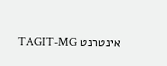אינטרנט TAGIT-MG